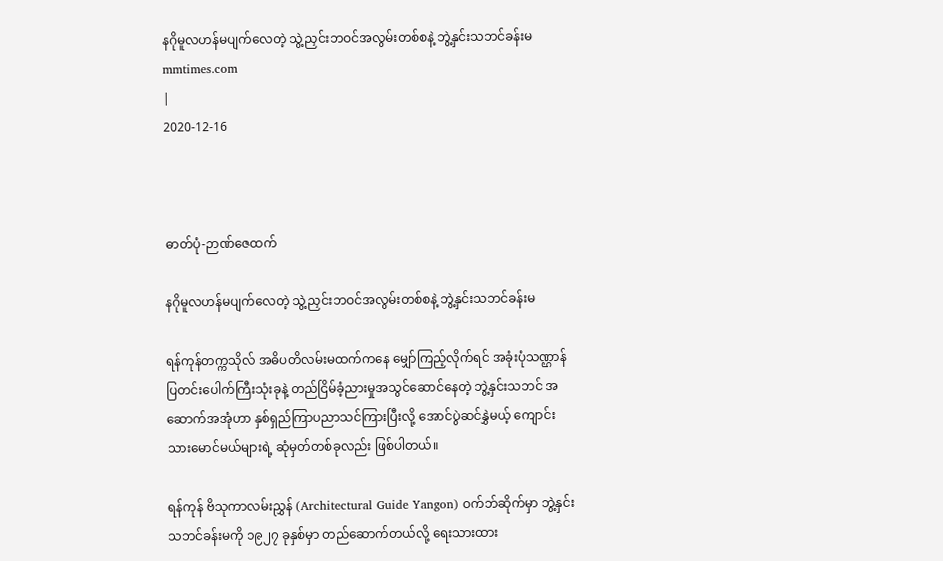နဂိုမူလဟန်မပျက်လေတဲ့ သွဲ့ညှင်းဘဝင်အလွမ်းတစ်စနဲ့ ဘွဲ့နှင်းသဘင်ခန်းမ
mmtimes.com
|
2020-12-16



ဓာတ်ပုံ-ဉာဏ်ဇေထက်

နဂိုမူလဟန်မပျက်လေတဲ့ သွဲ့ညှင်းဘဝင်အလွမ်းတစ်စနဲ့ ဘွဲ့နှင်းသဘင်ခန်းမ

ရန်ကုန်တက္ကသိုလ် အဓိပတိလမ်းမထက်ကနေ မျှော်ကြည့်လိုက်ရင် အခုံးပုံသဏ္ဌာန် ပြတင်းပေါက်ကြီးသုံးခုနဲ့ တည်ငြိမ်ခံ့ညားမှုအသွင်ဆောင်နေတဲ့ ဘွဲ့နှင်းသဘင် အဆောက်အအုံဟာ နှစ်ရှည်ကြာပညာသင်ကြားပြီးလို့ အောင်ပွဲဆင်နွှဲမယ့် ကျောင်းသားမောင်မယ်များရဲ့ ဆုံမှတ်တစ်ခုလည်း ဖြစ်ပါတယ်။

ရန်ကုန် ဗိသုကာလမ်းညွှန် (Architectural Guide Yangon) ဝက်ဘ်ဆိုက်မှာ ဘွဲ့နှင်းသဘင်ခန်းမကို ၁၉၂၇ ခုနှစ်မှာ တည်ဆောက်တယ်လို့ ရေးသားထား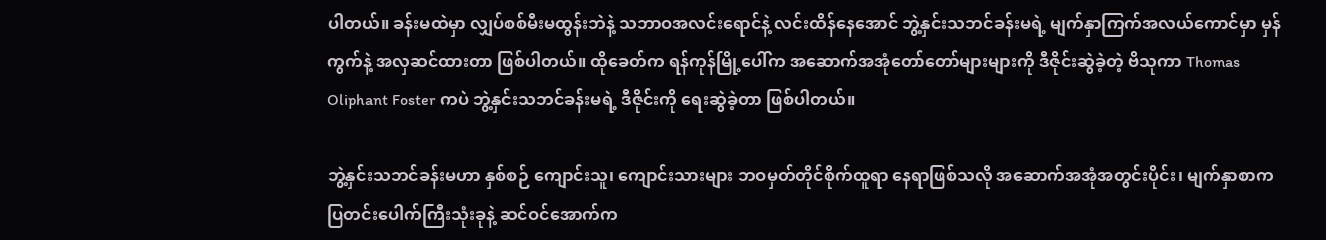ပါတယ်။ ခန်းမထဲမှာ လျှပ်စစ်မီးမထွန်းဘဲနဲ့ သဘာဝအလင်းရောင်နဲ့ လင်းထိန်နေအောင် ဘွဲ့နှင်းသဘင်ခန်းမရဲ့ မျက်နှာကြက်အလယ်ကောင်မှာ မှန်ကွက်နဲ့ အလှဆင်ထားတာ ဖြစ်ပါတယ်။ ထိုခေတ်က ရန်ကုန်မြို့ပေါ်က အဆောက်အအုံတော်တော်များများကို ဒီဇိုင်းဆွဲခဲ့တဲ့ ဗိသုကာ Thomas Oliphant Foster ကပဲ ဘွဲ့နှင်းသဘင်ခန်းမရဲ့ ဒီဇိုင်းကို ရေးဆွဲခဲ့တာ ဖြစ်ပါတယ်။

ဘွဲ့နှင်းသဘင်ခန်းမဟာ နှစ်စဉ် ကျောင်းသူ၊ ကျောင်းသားများ ဘဝမှတ်တိုင်စိုက်ထူရာ နေရာဖြစ်သလို အဆောက်အအုံအတွင်းပိုင်း၊ မျက်နှာစာက ပြတင်းပေါက်ကြီးသုံးခုနဲ့ ဆင်ဝင်အောက်က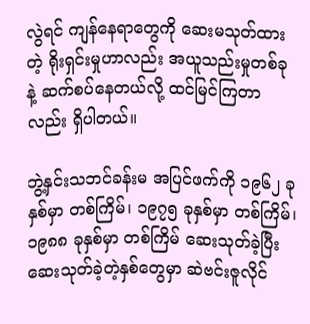လွဲရင် ကျန်နေရာတွေကို ဆေးမသုတ်ထားတဲ့ ရိုးရှင်းမှုဟာလည်း အယူသည်းမှုတစ်ခုနဲ့ ဆက်စပ်နေတယ်လို့ ထင်မြင်ကြတာလည်း ရှိပါတယ်။

ဘွဲ့နှင်းသဘင်ခန်းမ အပြင်ဖက်ကို ၁၉၆၂ ခုနှစ်မှာ တစ်ကြိမ်၊ ၁၉၇၅ ခုနှစ်မှာ တစ်ကြိမ်၊ ၁၉၈၈ ခုနှစ်မှာ တစ်ကြိမ် ဆေးသုတ်ခဲ့ပြီး ဆေးသုတ်ခဲ့တဲ့နှစ်တွေမှာ ဆဲဗင်းဇူလိုင်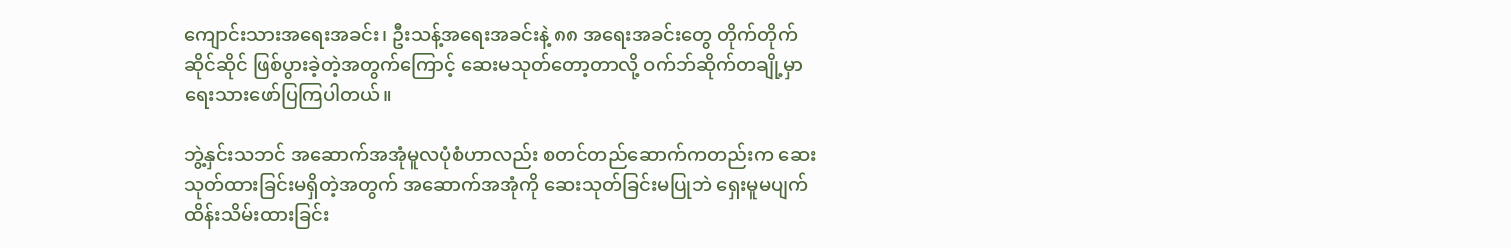ကျောင်းသားအရေးအခင်း၊ ဦးသန့်အရေးအခင်းနဲ့ ၈၈ အရေးအခင်းတွေ တိုက်တိုက်ဆိုင်ဆိုင် ဖြစ်ပွားခဲ့တဲ့အတွက်ကြောင့် ဆေးမသုတ်တော့တာလို့ ဝက်ဘ်ဆိုက်တချို့မှာ ရေးသားဖော်ပြကြပါတယ်။

ဘွဲ့နှင်းသဘင် အဆောက်အအုံမူလပုံစံဟာလည်း စတင်တည်ဆောက်ကတည်းက ဆေးသုတ်ထားခြင်းမရှိတဲ့အတွက် အဆောက်အအုံကို ဆေးသုတ်ခြင်းမပြုဘဲ ရှေးမူမပျက်ထိန်းသိမ်းထားခြင်း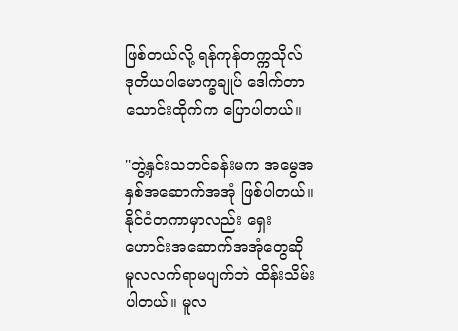ဖြစ်တယ်လို့ ရန်ကုန်တက္ကသိုလ် ဒုတိယပါမောက္ခချုပ် ဒေါက်တာသောင်းထိုက်က ပြောပါတယ်။

''ဘွဲ့နှင်းသဘင်ခန်းမက အမွေအနှစ်အဆောက်အအုံ ဖြစ်ပါတယ်။ နိုင်ငံတကာမှာလည်း ရှေးဟောင်းအဆောက်အအုံတွေဆို မူလလက်ရာမပျက်ဘဲ ထိန်းသိမ်းပါတယ်။ မူလ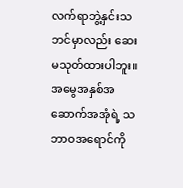လက်ရာဘွဲ့နှင်းသဘင်မှာလည်း ဆေးမသုတ်ထားပါဘူး။ အမွေအနှစ်အဆောက်အအုံရဲ့ သဘာဝအရောင်ကို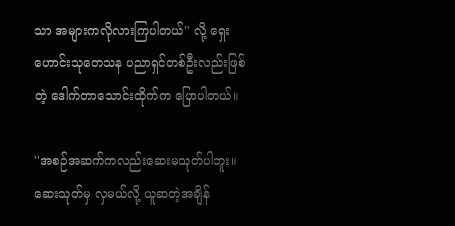သာ အများကလိုလားကြပါတယ်'' လို့ ရှေးဟောင်းသုတေသန ပညာရှင်တစ်ဦးလည်းဖြစ်တဲ့ ဒေါက်တာသောင်းထိုက်က ပြောပါတယ်။

''အစဉ်အဆက်ကလည်းဆေးမသုတ်ပါဘူး။ ဆေးသုတ်မှ လှမယ်လို့ ယူဆတဲ့အချိန်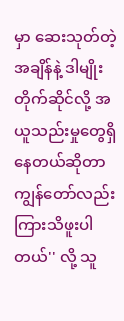မှာ ဆေးသုတ်တဲ့အချိန်နဲ့ ဒါမျိုးတိုက်ဆိုင်လို့ အယူသည်းမှုတွေရှိနေတယ်ဆိုတာ ကျွန်တော်လည်း ကြားသိဖူးပါတယ်'' လို့ သူ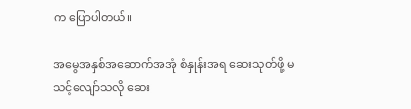က ပြောပါတယ်။

အမွေအနှစ်အဆောက်အအုံ စံနှုန်းအရ ဆေးသုတ်ဖို့ မသင့်လျော်သလို ဆေး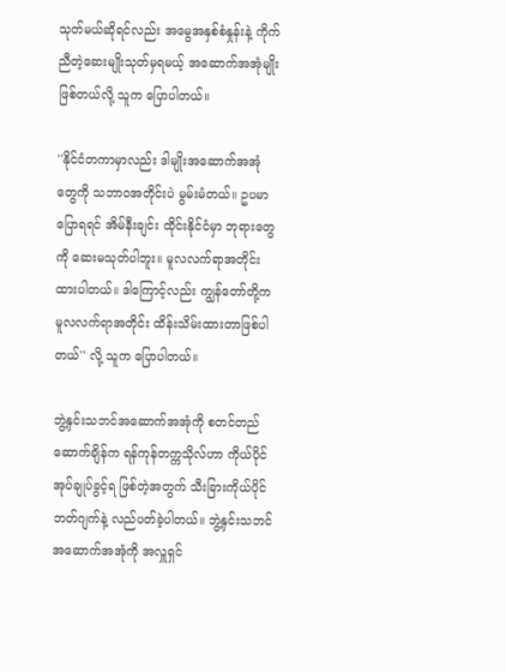သုတ်မယ်ဆိုရင်လည်း အမွေအနှစ်စံနှုန်းနဲ့ ကိုက်ညီတဲ့ဆေးမျိုးသုတ်မှရမယ့် အဆောက်အအုံမျိုးဖြစ်တယ်လို့ သူက ပြောပါတယ်။

''နိုင်ငံတကာမှာလည်း ဒါမျိုးအဆောက်အအုံတွေကို သဘာဝအတိုင်းပဲ မွမ်းမံတယ်။ ဥပမာပြောရရင် အိမ်နီးချင်း ထိုင်းနိုင်ငံမှာ ဘုရားတွေကို ဆေးမသုတ်ပါဘူး။ မူလလက်ရာအတိုင်း ထားပါတယ်။ ဒါကြောင့်လည်း ကျွန်တော်တို့က မူလလက်ရာအတိုင်း ထိန်းသိမ်းထားတာဖြစ်ပါတယ်'' လို့ သူက ပြောပါတယ်။

ဘွဲ့နှင်းသဘင်အဆောက်အအုံကို စတင်တည်ဆောက်ချိန်က ရန်ကုန်တက္ကသိုလ်ဟာ ကိုယ်ပိုင်အုပ်ချုပ်ခွင့်ရ ဖြစ်တဲ့အတွက် သီးခြားကိုယ်ပိုင် ဘတ်ဂျက်နဲ့ လည်ပတ်ခဲ့ပါတယ်။ ဘွဲ့နှင်းသဘင်အဆောက်အအုံကို အလှူရှင်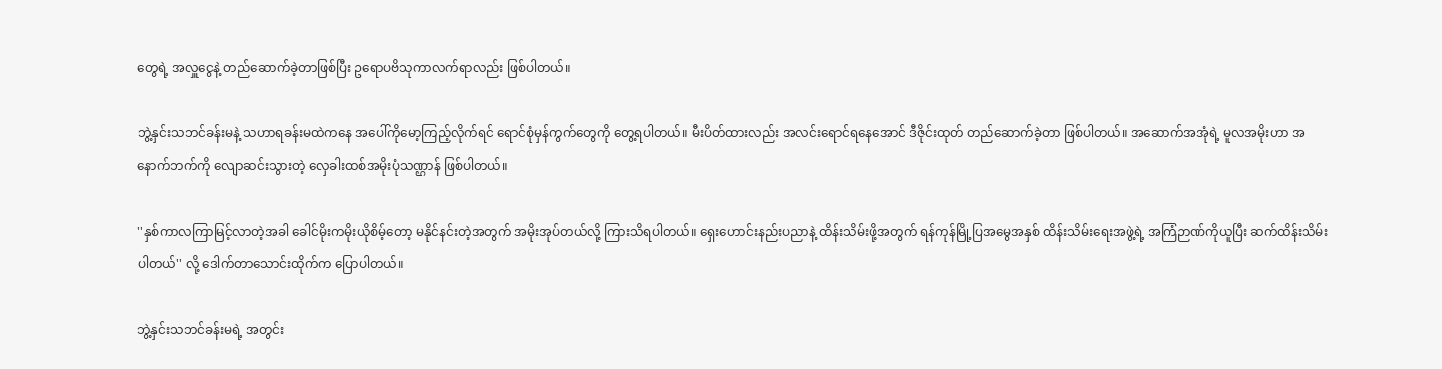တွေရဲ့ အလှူငွေနဲ့ တည်ဆောက်ခဲ့တာဖြစ်ပြီး ဥရောပဗိသုကာလက်ရာလည်း ဖြစ်ပါတယ်။

ဘွဲ့နှင်းသဘင်ခန်းမနဲ့ သဟာရခန်းမထဲကနေ အပေါ်ကိုမော့ကြည့်လိုက်ရင် ရောင်စုံမှန်ကွက်တွေကို တွေ့ရပါတယ်။ မီးပိတ်ထားလည်း အလင်းရောင်ရနေအောင် ဒီဇိုင်းထုတ် တည်ဆောက်ခဲ့တာ ဖြစ်ပါတယ်။ အဆောက်အအုံရဲ့ မူလအမိုးဟာ အနောက်ဘက်ကို လျောဆင်းသွားတဲ့ လှေခါးထစ်အမိုးပုံသဏ္ဌာန် ဖြစ်ပါတယ်။

''နှစ်ကာလကြာမြင့်လာတဲ့အခါ ခေါင်မိုးကမိုးယိုစိမ့်တော့ မနိုင်နင်းတဲ့အတွက် အမိုးအုပ်တယ်လို့ ကြားသိရပါတယ်။ ရှေးဟောင်းနည်းပညာနဲ့ ထိန်းသိမ်းဖို့အတွက် ရန်ကုန်မြို့ပြအမွေအနှစ် ထိန်းသိမ်းရေးအဖွဲ့ရဲ့ အကြံဉာဏ်ကိုယူပြီး ဆက်ထိန်းသိမ်းပါတယ်'' လို့ ဒေါက်တာသောင်းထိုက်က ပြောပါတယ်။

ဘွဲ့နှင်းသဘင်ခန်းမရဲ့ အတွင်း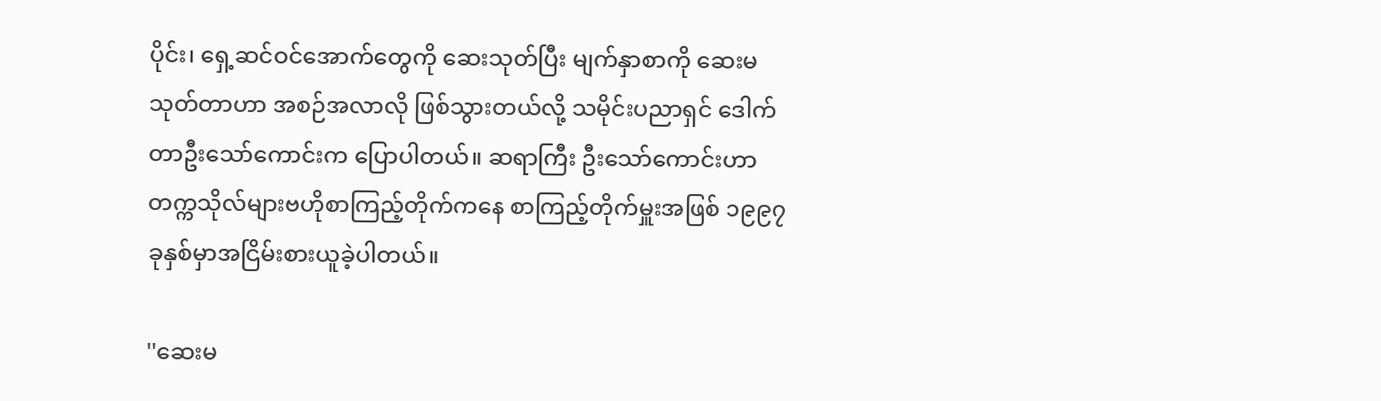ပိုင်း၊ ရှေ့ဆင်ဝင်အောက်တွေကို ဆေးသုတ်ပြီး မျက်နှာစာကို ဆေးမသုတ်တာဟာ အစဉ်အလာလို ဖြစ်သွားတယ်လို့ သမိုင်းပညာရှင် ဒေါက်တာဦးသော်ကောင်းက ပြောပါတယ်။ ဆရာကြီး ဦးသော်ကောင်းဟာ တက္ကသိုလ်များဗဟိုစာကြည့်တိုက်ကနေ စာကြည့်တိုက်မှူးအဖြစ် ၁၉၉၇ ခုနှစ်မှာအငြိမ်းစားယူခဲ့ပါတယ်။

''ဆေးမ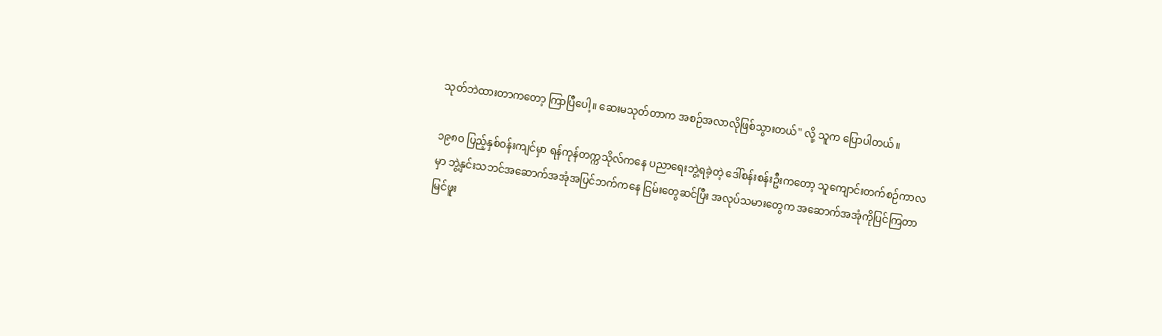သုတ်ဘဲထားတာကတော့ ကြာပြီပေါ့။ ဆေးမသုတ်တာက အစဉ်အလာလိုဖြစ်သွားတယ်'' လို့ သူက ပြောပါတယ်။

၁၉၈ဝ ပြည့်နှစ်ဝန်းကျင်မှာ ရန်ကုန်တက္ကသိုလ်ကနေ ပညာရေးဘွဲ့ရခဲ့တဲ့ ဒေါ်စန်းစန်းဦးကတော့ သူကျောင်းတက်စဉ်ကာလမှာ ဘွဲ့နှင်းသဘင်အဆောက်အအုံအပြင်ဘက်ကနေ ငြမ်းတွေဆင်ပြီး အလုပ်သမားတွေက အဆောက်အအုံကိုပြင်ကြတာ မြင်ဖူး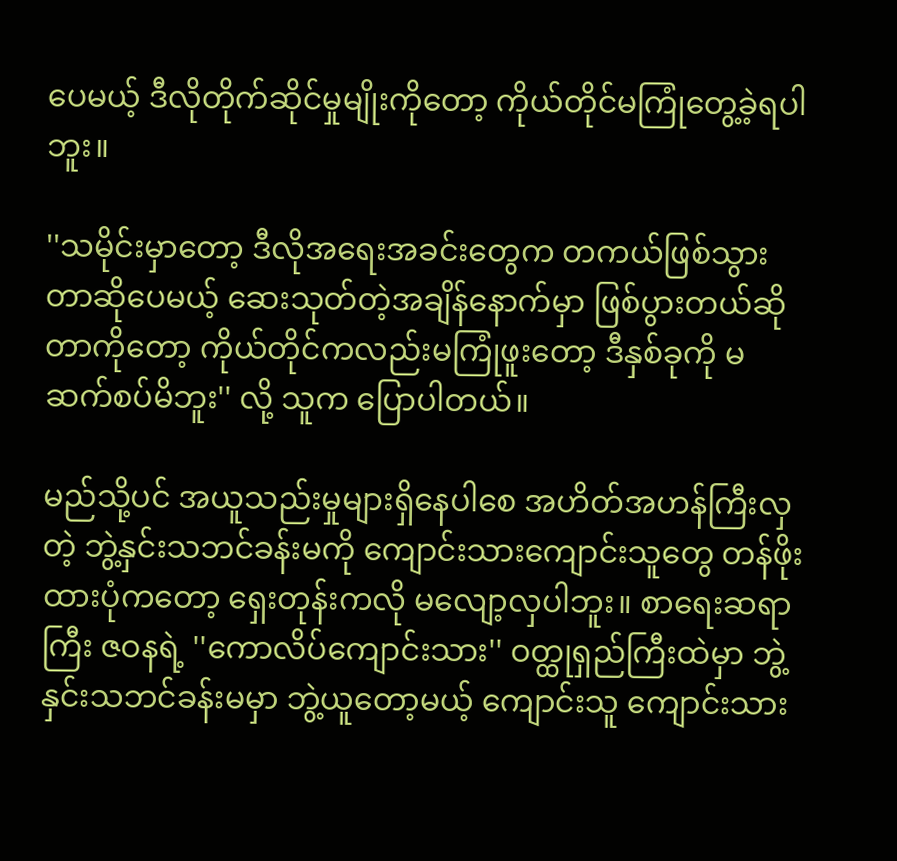ပေမယ့် ဒီလိုတိုက်ဆိုင်မှုမျိုးကိုတော့ ကိုယ်တိုင်မကြုံတွေ့ခဲ့ရပါဘူး။

''သမိုင်းမှာတော့ ဒီလိုအရေးအခင်းတွေက တကယ်ဖြစ်သွားတာဆိုပေမယ့် ဆေးသုတ်တဲ့အချိန်နောက်မှာ ဖြစ်ပွားတယ်ဆိုတာကိုတော့ ကိုယ်တိုင်ကလည်းမကြုံဖူးတော့ ဒီနှစ်ခုကို မဆက်စပ်မိဘူး'' လို့ သူက ပြောပါတယ်။

မည်သို့ပင် အယူသည်းမှုများရှိနေပါစေ အဟိတ်အဟန်ကြီးလှတဲ့ ဘွဲ့နှင်းသဘင်ခန်းမကို ကျောင်းသားကျောင်းသူတွေ တန်ဖိုးထားပုံကတော့ ရှေးတုန်းကလို မလျော့လှပါဘူး။ စာရေးဆရာကြီး ဇဝနရဲ့ ''ကောလိပ်ကျောင်းသား'' ဝတ္ထုရှည်ကြီးထဲမှာ ဘွဲ့နှင်းသဘင်ခန်းမမှာ ဘွဲ့ယူတော့မယ့် ကျောင်းသူ ကျောင်းသား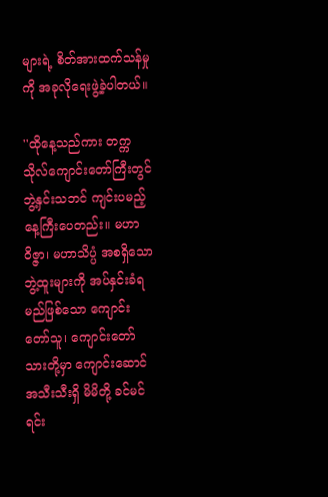များရဲ့ စိတ်အားထက်သန်မှုကို အခုလိုရေးဖွဲ့ခဲ့ပါတယ်။

''ထိုနေ့သည်ကား တက္ကသိုလ်ကျောင်းတော်ကြီးတွင် ဘွဲ့နှင်းသဘင် ကျင်းပမည့်နေ့ကြီးပေတည်း။ မဟာဝိဇ္ဇာ၊ မဟာသိပ္ပံ အစရှိသော ဘွဲ့ထူးများကို အပ်နှင်းခံရမည်ဖြစ်သော ကျောင်းတော်သူ၊ ကျောင်းတော်သားတို့မှာ ကျောင်းဆောင်အသီးသီးရှိ မိမိတို့ ခင်မင်ရင်း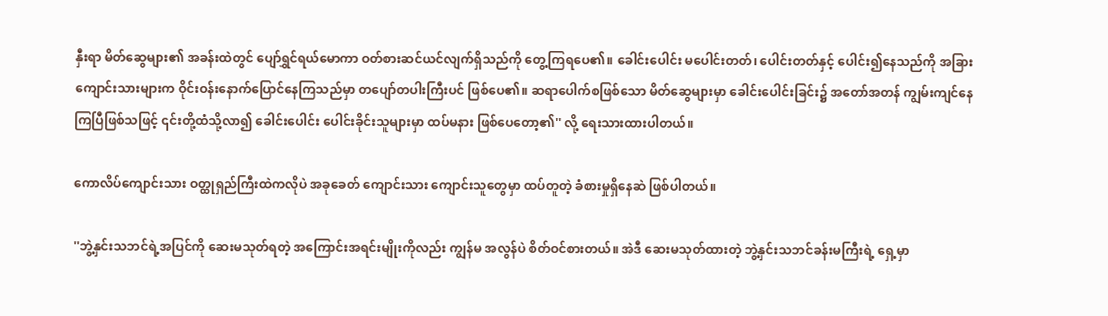နှီးရာ မိတ်ဆွေများ၏ အခန်းထဲတွင် ပျော်ရွှင်ရယ်မောကာ ဝတ်စားဆင်ယင်လျက်ရှိသည်ကို တွေ့ကြရပေ၏။ ခေါင်းပေါင်း မပေါင်းတတ်၊ ပေါင်းတတ်နှင့် ပေါင်း၍နေသည်ကို အခြားကျောင်းသားများက ဝိုင်းဝန်းနောက်ပြောင်နေကြသည်မှာ တပျော်တပါးကြီးပင် ဖြစ်ပေ၏။ ဆရာပေါက်စဖြစ်သော မိတ်ဆွေများမှာ ခေါင်းပေါင်းခြင်း၌ အတော်အတန် ကျွမ်းကျင်နေကြပြီဖြစ်သဖြင့် ၎င်းတို့ထံသို့လာ၍ ခေါင်းပေါင်း ပေါင်းခိုင်းသူများမှာ ထပ်မနား ဖြစ်ပေတော့၏'' လို့ ရေးသားထားပါတယ်။

ကောလိပ်ကျောင်းသား ဝတ္ထုရှည်ကြီးထဲကလိုပဲ အခုခေတ် ကျောင်းသား ကျောင်းသူတွေမှာ ထပ်တူတဲ့ ခံစားမှုရှိနေဆဲ ဖြစ်ပါတယ်။

''ဘွဲ့နှင်းသဘင်ရဲ့အပြင်ကို ဆေးမသုတ်ရတဲ့ အကြောင်းအရင်းမျိုးကိုလည်း ကျွန်မ အလွန်ပဲ စိတ်ဝင်စားတယ်။ အဲဒီ ဆေးမသုတ်ထားတဲ့ ဘွဲ့နှင်းသဘင်ခန်းမကြီးရဲ့ ရှေ့မှာ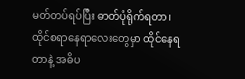မတ်တပ်ရပ်ပြီး ဓာတ်ပုံရိုက်ရတာ၊ ထိုင်စရာနေရာလေးတွေမှာ ထိုင်နေရတာနဲ့ အဓိပ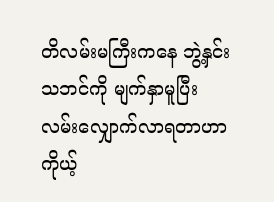တိလမ်းမကြီးကနေ ဘွဲ့နှင်းသဘင်ကို မျက်နှာမူပြီး လမ်းလျှောက်လာရတာဟာ ကိုယ့်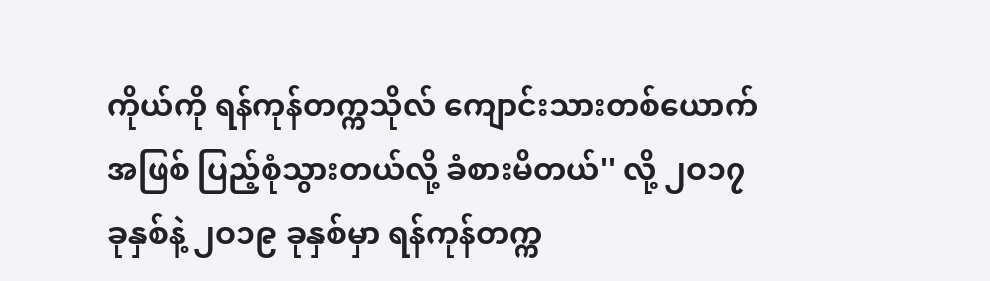ကိုယ်ကို ရန်ကုန်တက္ကသိုလ် ကျောင်းသားတစ်ယောက်အဖြစ် ပြည့်စုံသွားတယ်လို့ ခံစားမိတယ်'' လို့ ၂ဝ၁၇ ခုနှစ်နဲ့ ၂ဝ၁၉ ခုနှစ်မှာ ရန်ကုန်တက္က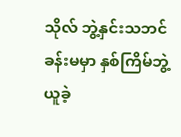သိုလ် ဘွဲ့နှင်းသဘင်ခန်းမမှာ နှစ်ကြိမ်ဘွဲ့ယူခဲ့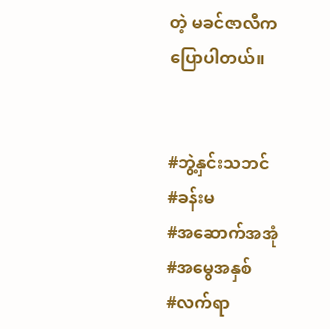တဲ့ မခင်ဇာလီက ပြောပါတယ်။


#ဘွဲ့နှင်းသဘင်
#ခန်းမ
#အဆောက်အအုံ
#အမွေအနှစ်
#လက်ရာ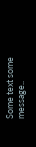Some text some message..